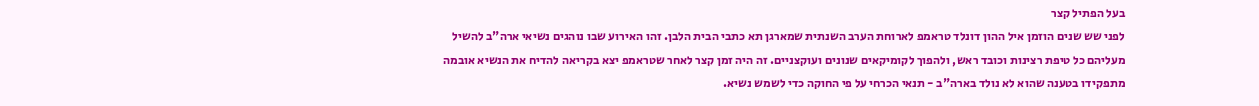בעל הפתיל קצר
לפני שש שנים הוזמן איל ההון דונלד טראמפ לארוחת הערב השנתית שמארגן תא כתבי הבית הלבן. זהו האירוע שבו נוהגים נשיאי ארה"ב להשיל מעליהם כל טיפת רצינות וכובד ראש, ולהפוך לקומיקאים שנונים ועוקצניים. זה היה זמן קצר לאחר שטראמפ יצא בקריאה להדיח את הנשיא אובמה מתפקידו בטענה שהוא לא נולד בארה"ב - תנאי הכרחי על פי החוקה כדי לשמש נשיא.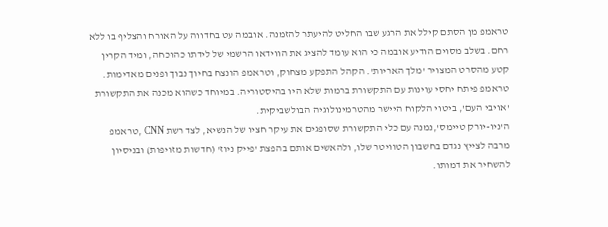טראמפ מן הסתם קילל את הרגע שבו החליט להיעתר להזמנה. אובמה עט בחדווה על האורח והצליף בו ללא רחם. בשלב מסוים הודיע אובמה כי הוא עומד להציג את הווידאו הרשמי של לידתו כהוכחה, ומיד הקרין קטע מהסרט המצויר 'מלך האריות'. הקהל התפקע מצחוק, וטראמפ הונצח בחיוך נבוך ופנים מאדימות.
טראמפ פיתח יחסי עוינות עם התקשורת ברמות שלא היו בהיסטוריה. במיוחד כשהוא מכנה את התקשורת 'אויבי העם', ביטוי הלקוח היישר מהטרמינולוגיה הבולשביקית.
ה'ניו-יורק טיימס',נמנה עם כלי התקשורת שסופגים את עיקר חציו של הנשיא, לצד רשת CNN ,טראמפ מרבה לצייץ נגדם בחשבון הטוויטר שלו, ולהאשים אותם בהפצת 'פייק ניוז' (חדשות מזויפות) ובניסיון להשחיר את דמותו.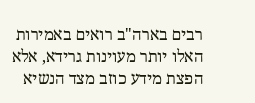רבים בארה"ב רואים באמירות האלו יותר מעוינות גרידא, אלא הפצת מידע כוזב מצד הנשיא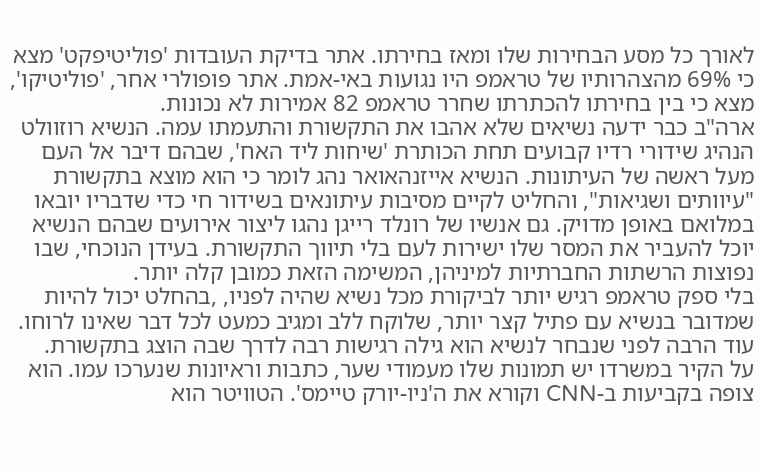לאורך כל מסע הבחירות שלו ומאז בחירתו. אתר בדיקת העובדות 'פוליטיפקט' מצא כי 69% מהצהרותיו של טראמפ היו נגועות באי-אמת. אתר פופולרי אחר, 'פוליטיקו', מצא כי בין בחירתו להכתרתו שחרר טראמפ 82 אמירות לא נכונות.
ארה"ב כבר ידעה נשיאים שלא אהבו את התקשורת והתעמתו עמה. הנשיא רוזוולט הנהיג שידורי רדיו קבועים תחת הכותרת 'שיחות ליד האח', שבהם דיבר אל העם מעל ראשה של העיתונות. הנשיא אייזנהאואר נהג לומר כי הוא מוצא בתקשורת "עיוותים ושגיאות", והחליט לקיים מסיבות עיתונאים בשידור חי כדי שדבריו יובאו במלואם באופן מדויק. גם אנשיו של רונלד רייגן נהגו ליצור אירועים שבהם הנשיא יוכל להעביר את המסר שלו ישירות לעם בלי תיווך התקשורת. בעידן הנוכחי, שבו נפוצות הרשתות החברתיות למיניהן, המשימה הזאת כמובן קלה יותר.
בלי ספק טראמפ רגיש יותר לביקורת מכל נשיא שהיה לפניו, ,בהחלט יכול להיות שמדובר בנשיא עם פתיל קצר יותר, שלוקח ללב ומגיב כמעט לכל דבר שאינו לרוחו. עוד הרבה לפני שנבחר לנשיא הוא גילה רגישות רבה לדרך שבה הוצג בתקשורת.
על הקיר במשרדו יש תמונות שלו מעמודי שער, כתבות וראיונות שנערכו עמו. הוא צופה בקביעות ב-CNN וקורא את ה'ניו-יורק טיימס'. הטוויטר הוא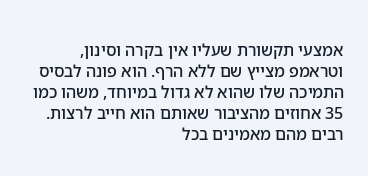אמצעי תקשורת שעליו אין בקרה וסינון, וטראמפ מצייץ שם ללא הרף. הוא פונה לבסיס התמיכה שלו שהוא לא גדול במיוחד, משהו כמו 35 אחוזים מהציבור שאותם הוא חייב לרצות. רבים מהם מאמינים בכל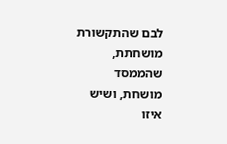לבם שהתקשורת מושחתת, שהממסד מושחת, ושיש איזו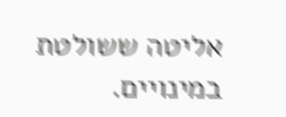אליטה ששולטת במינויים.